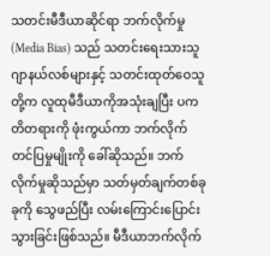သတင်းမီဒီယာဆိုင်ရာ ဘက်လိုက်မှု (Media Bias) သည် သတင်းရေးသားသူ ဂျာနယ်လစ်များနှင့် သတင်းထုတ်ဝေသူတို့က လူထုမီဒီယာကိုအသုံးချပြီး ပကတိတရားကို ဖုံးကွယ်ကာ ဘက်လိုက်တင်ပြမှုမျိုးကို ခေါ်ဆိုသည်။ ဘက်လိုက်မှုဆိုသည်မှာ သတ်မှတ်ချက်တစ်ခုခုကို သွေဖည်ပြီး လမ်းကြောင်းပြောင်းသွားခြင်းဖြစ်သည်။ မီဒီယာဘက်လိုက်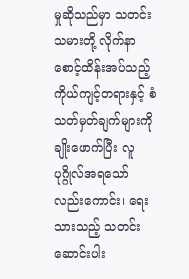မှုဆိုသည်မှာ သတင်းသမားတို့ လိုက်နာစောင့်ထိန်းအပ်သည့် ကိုယ်ကျင့်တရားနှင့် စံသတ်မှတ်ချက်များကို ချိုးဖောက်ပြီး လူပုဂ္ဂိုလ်အရသော်လည်းကောင်း၊ ရေးသားသည့် သတင်းဆောင်းပါး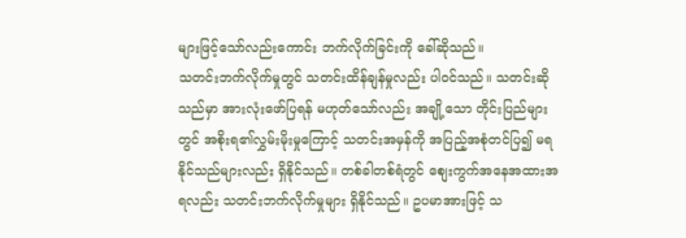များဖြင့်သော်လည်းကောင်း ဘက်လိုက်ခြင်းကို ခေါ်ဆိုသည်။
သတင်းဘက်လိုက်မှုတွင် သတင်းထိန်ချန်မှုလည်း ပါဝင်သည်။ သတင်းဆိုသည်မှာ အားလုံးဖော်ပြရန် မဟုတ်သော်လည်း အချို့သော တိုင်းပြည်များတွင် အစိုးရ၏လွှမ်းမိုးမှုကြောင့် သတင်းအမှန်ကို အပြည့်အစုံတင်ပြ၍ မရနိုင်သည်များလည်း ရှိနိုင်သည်။ တစ်ခါတစ်ရံတွင် စျေးကွက်အနေအထားအရလည်း သတင်းဘက်လိုက်မှုများ ရှိနိုင်သည်။ ဥပမာအားဖြင့် သ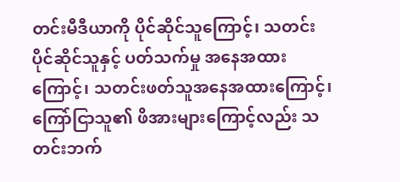တင်းမီဒီယာကို ပိုင်ဆိုင်သူကြောင့်၊ သတင်းပိုင်ဆိုင်သူနှင့် ပတ်သက်မှု အနေအထားကြောင့်၊ သတင်းဖတ်သူအနေအထားကြောင့်၊ ကြော်ငြာသူ၏ ဖိအားများကြောင့်လည်း သတင်းဘက်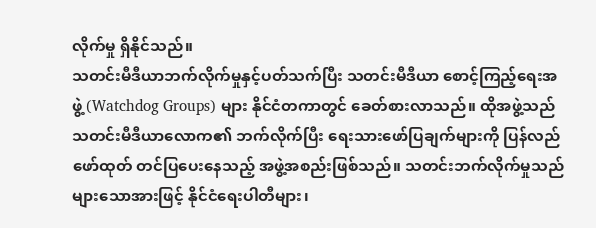လိုက်မှု ရှိနိုင်သည်။
သတင်းမီဒီယာဘက်လိုက်မှုနှင့်ပတ်သက်ပြီး သတင်းမီဒီယာ စောင့်ကြည့်ရေးအဖွဲ့ (Watchdog Groups) များ နိုင်ငံတကာတွင် ခေတ်စားလာသည်။ ထိုအဖွဲ့သည် သတင်းမီဒီယာလောက၏ ဘက်လိုက်ပြီး ရေးသားဖော်ပြချက်များကို ပြန်လည်ဖော်ထုတ် တင်ပြပေးနေသည့် အဖွဲ့အစည်းဖြစ်သည်။ သတင်းဘက်လိုက်မှုသည် များသောအားဖြင့် နိုင်ငံရေးပါတီများ၊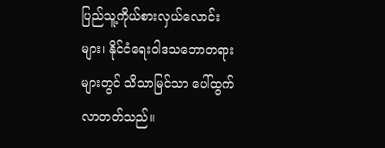ပြည်သူ့ကိုယ်စားလှယ်လောင်းများ၊ နိုင်ငံရေးဝါဒသဘောတရားများတွင် သိသာမြင်သာ ပေါ်ထွက်လာတတ်သည်။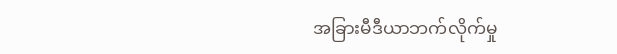အခြားမီဒီယာဘက်လိုက်မှု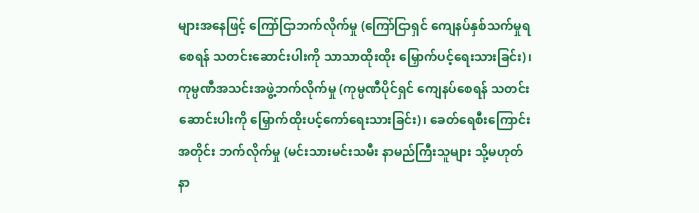များအနေဖြင့် ကြော်ငြာဘက်လိုက်မှု (ကြော်ငြာရှင် ကျေနပ်နှစ်သက်မှုရစေရန် သတင်းဆောင်းပါးကို သာသာထိုးထိုး မြှောက်ပင့်ရေးသားခြင်း)၊ ကုမ္ပဏီအသင်းအဖွဲ့ဘက်လိုက်မှု (ကုမ္ပဏီပိုင်ရှင် ကျေနပ်စေရန် သတင်းဆောင်းပါးကို မြှောက်ထိုးပင့်ကော်ရေးသားခြင်း)၊ ခေတ်ရေစီးကြောင်းအတိုင်း ဘက်လိုက်မှု (မင်းသားမင်းသမီး နာမည်ကြီးသူများ သို့မဟုတ် နာ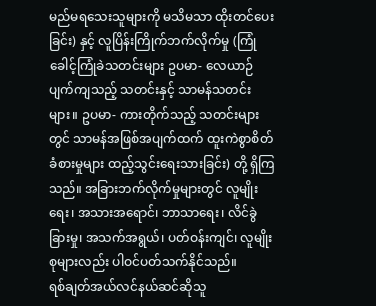မည်မရသေးသူများကို မသိမသာ ထိုးတင်ပေးခြင်း) နှင့် လူပြိန်းကြိုက်ဘက်လိုက်မှု (ကြုံခေါင့်ကြုံခဲသတင်းများ ဥပမာ- လေယာဉ်ပျက်ကျသည့် သတင်းနှင့် သာမန်သတင်းများ။ ဥပမာ- ကားတိုက်သည့် သတင်းများတွင် သာမန်အဖြစ်အပျက်ထက် ထူးကဲစွာစိတ်ခံစားမှုများ ထည့်သွင်းရေးသားခြင်း) တို့ ရှိကြသည်။ အခြားဘက်လိုက်မှုများတွင် လူမျိုးရေး၊ အသားအရောင်၊ ဘာသာရေး၊ လိင်ခွဲခြားမှု၊ အသက်အရွယ်၊ ပတ်ဝန်းကျင်၊ လူမျိုးစုများလည်း ပါဝင်ပတ်သက်နိုင်သည်။
ရစ်ချတ်အယ်လင်နယ်ဆင်ဆိုသူ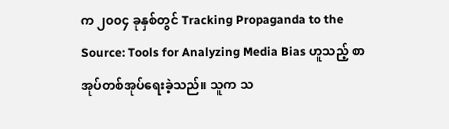က ၂၀၀၄ ခုနှစ်တွင် Tracking Propaganda to the Source: Tools for Analyzing Media Bias ဟူသည့် စာအုပ်တစ်အုပ်ရေးခဲ့သည်။ သူက သ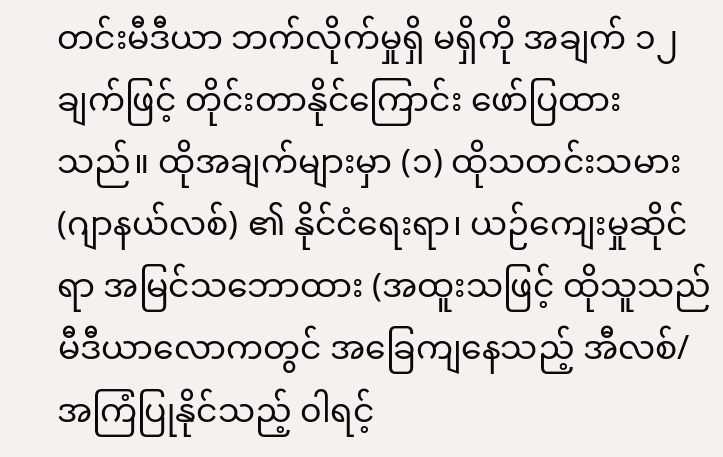တင်းမီဒီယာ ဘက်လိုက်မှုရှိ မရှိကို အချက် ၁၂ ချက်ဖြင့် တိုင်းတာနိုင်ကြောင်း ဖော်ပြထားသည်။ ထိုအချက်များမှာ (၁) ထိုသတင်းသမား (ဂျာနယ်လစ်) ၏ နိုင်ငံရေးရာ၊ ယဉ်ကျေးမှုဆိုင်ရာ အမြင်သဘောထား (အထူးသဖြင့် ထိုသူသည် မီဒီယာလောကတွင် အခြေကျနေသည့် အီလစ်/အကြံပြုနိုင်သည့် ၀ါရင့်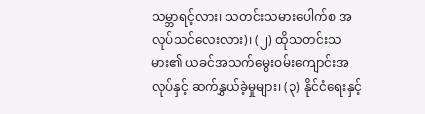သမ္ဘာရင့်လား၊ သတင်းသမားပေါက်စ အလုပ်သင်လေးလား)၊ (၂) ထိုသတင်းသမား၏ ယခင်အသက်မွေးဝမ်းကျောင်းအလုပ်နှင့် ဆက်နွှယ်ခဲ့မှုများ၊ (၃) နိုင်ငံရေးနှင့်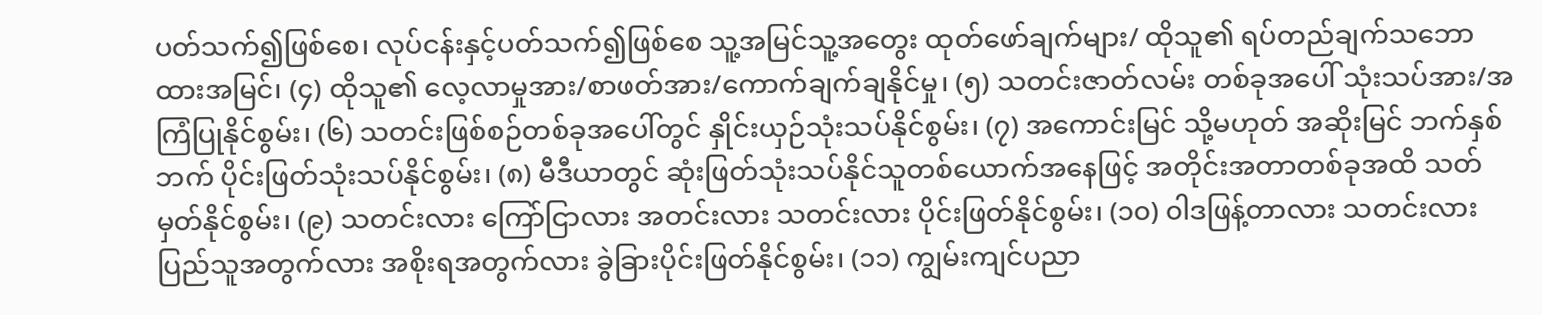ပတ်သက်၍ဖြစ်စေ၊ လုပ်ငန်းနှင့်ပတ်သက်၍ဖြစ်စေ သူ့အမြင်သူ့အတွေး ထုတ်ဖော်ချက်များ/ ထိုသူ၏ ရပ်တည်ချက်သဘောထားအမြင်၊ (၄) ထိုသူ၏ လေ့လာမှုအား/စာဖတ်အား/ကောက်ချက်ချနိုင်မှု၊ (၅) သတင်းဇာတ်လမ်း တစ်ခုအပေါ် သုံးသပ်အား/အကြံပြုနိုင်စွမ်း၊ (၆) သတင်းဖြစ်စဉ်တစ်ခုအပေါ်တွင် နှိုင်းယှဉ်သုံးသပ်နိုင်စွမ်း၊ (၇) အကောင်းမြင် သို့မဟုတ် အဆိုးမြင် ဘက်နှစ်ဘက် ပိုင်းဖြတ်သုံးသပ်နိုင်စွမ်း၊ (၈) မီဒီယာတွင် ဆုံးဖြတ်သုံးသပ်နိုင်သူတစ်ယောက်အနေဖြင့် အတိုင်းအတာတစ်ခုအထိ သတ်မှတ်နိုင်စွမ်း၊ (၉) သတင်းလား ကြော်ငြာလား အတင်းလား သတင်းလား ပိုင်းဖြတ်နိုင်စွမ်း၊ (၁၀) ၀ါဒဖြန့်တာလား သတင်းလား ပြည်သူအတွက်လား အစိုးရအတွက်လား ခွဲခြားပိုင်းဖြတ်နိုင်စွမ်း၊ (၁၁) ကျွမ်းကျင်ပညာ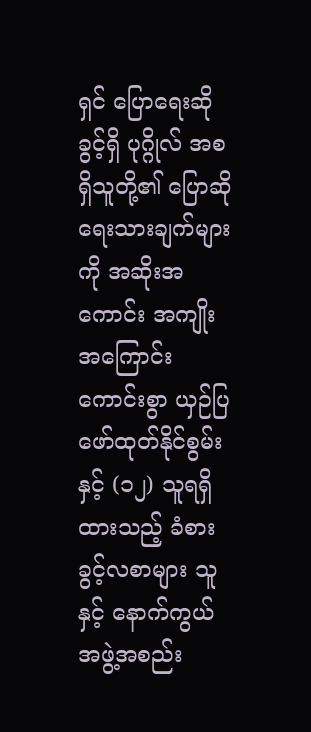ရှင် ပြောရေးဆိုခွင့်ရှိ ပုဂ္ဂိုလ် အစရှိသူတို့၏ ပြောဆိုရေးသားချက်များကို အဆိုးအကောင်း အကျိုးအကြောင်း ကောင်းစွာ ယှဉ်ပြဖော်ထုတ်နိုင်စွမ်းနှင့် (၁၂) သူရရှိထားသည့် ခံစားခွင့်လစာများ သူနှင့် နောက်ကွယ်အဖွဲ့အစည်း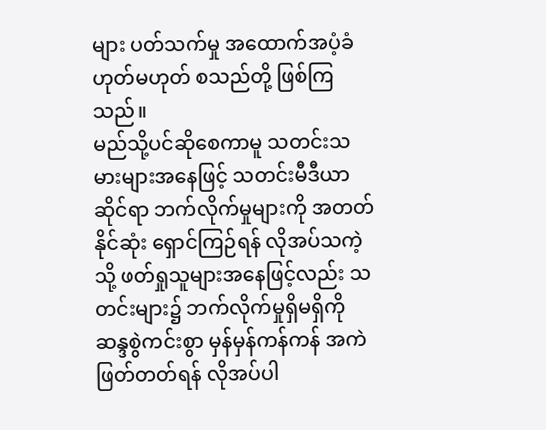များ ပတ်သက်မှု အထောက်အပံ့ခံ ဟုတ်မဟုတ် စသည်တို့ ဖြစ်ကြသည်။
မည်သို့ပင်ဆိုစေကာမူ သတင်းသမားများအနေဖြင့် သတင်းမီဒီယာဆိုင်ရာ ဘက်လိုက်မှုများကို အတတ်နိုင်ဆုံး ရှောင်ကြဉ်ရန် လိုအပ်သကဲ့သို့ ဖတ်ရှုသူများအနေဖြင့်လည်း သတင်းများ၌ ဘက်လိုက်မှုရှိမရှိကို ဆန္ဒစွဲကင်းစွာ မှန်မှန်ကန်ကန် အကဲဖြတ်တတ်ရန် လိုအပ်ပါ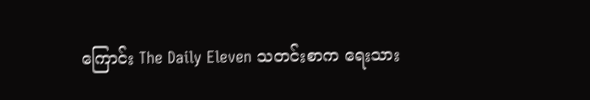ကြောင်း The Daily Eleven သတင်းစာက ရေးသား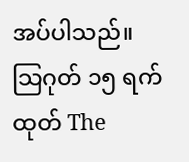အပ်ပါသည်။
သြဂုတ် ၁၅ ရက်ထုတ် The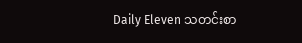Daily Eleven သတင်းစာ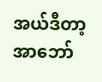အယ်ဒီတာ့အာဘော်